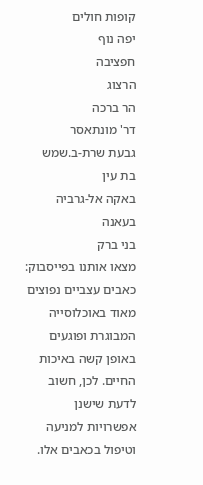קופות חולים
יפה נוף
חפציבה
הרצוג
הר ברכה
דר' מונתאסר
גבעת שרת-ב.שמש
בת עין
באקה אל-גרביה
בעאנה
בני ברק
מצאו אותנו בפייסבוק:
כאבים עצביים נפוצים מאוד באוכלוסייה המבוגרת ופוגעים באופן קשה באיכות החיים. לכן, חשוב לדעת שישנן אפשרויות למניעה וטיפול בכאבים אלו.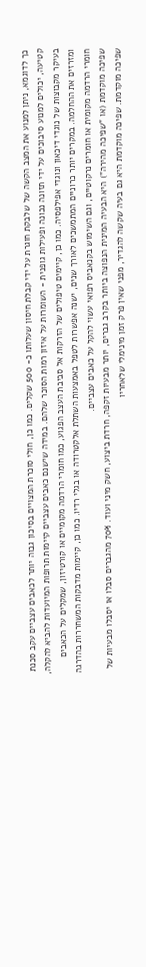כך לדוגמא, ניתן למנוע את המצב הקשה של שלבקת חוגרת על ידי קבלת חיסון שעלותו כ- 500 שקלים. כמו כן, חולי סוכרת המצויים בסיכון גבוה יותר לכאבים עצביים עקב סכנת קטיעה, יכולים למנוע סיבוכים על ידי תזונה נכונה ופעילות גופנית - השומרות על איזון רמות הסוכר שלהם. במידה שישנם כאבים עצביים קיימות תרופות המיועדות להביא להקלה, בעיקר מקבוצות של נוגדי דיכאון ונוגדי אפילפסיה. כמו כן, קיימים טיפולים של הזרקות אל סביבת העצב הפגוע, כמו חומרי הרדמה מקומיים או קורטיזון, שמקלים על הכאבים ומזרזים את ההחלמה. במקרים יותר כרוניים המתמשכים לאורך שנים, ישנה אפשרות לטפל באמצעות השתלת אלקטרודה או בגלי רדיו. כמו כן, קיימות מדבקות המשחררות בהדרגה חומרי הרדמה מקומית או חומרים נרקוטיים, וגם השימוש בקנאביס רפואי עשוי להקל על כאבים עצביים.
שפיכה מוקדמת (או "שפיכה מהירה") היא הבעיה המינית הנפוצה ביותר בקרב גברים, יותר מבעיות זקפה, חרדת ביצוע, חשק מיני ועוד. 70% מהגברים סבלו או יסבלו מבעיות של שפיכה מוקדמת. שפיכה מוקדמת היא גם בעיה שקשה להגדיר, מפני שאין פרק זמן מינימלי שלאחריו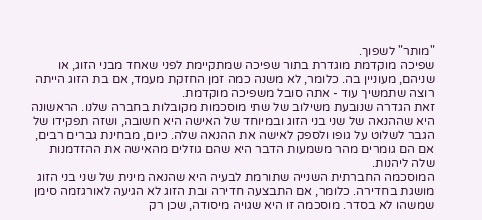"מותר" לשפוך.
שפיכה מוקדמת מוגדרת בתור שפיכה שמתקיימת לפני שאחד מבני הזוג, או שניהם, מעוניין בה. כלומר, לא משנה כמה זמן החזקת מעמד, אם בת הזוג הייתה רוצה שתמשיך עוד - אתה סובל משפיכה מוקדמת.
זאת הגדרה שנובעת משילוב של שתי מוסכמות מקובלות בחברה שלנו. הראשונה היא שההנאה של שני בני הזוג ובמיוחד של האישה היא חשובה, ושזה תפקידו של הגבר לשלוט על גופו ולספק לאישה את ההנאה שלה. כיום, מבחינת גברים רבים, אם הם גומרים מהר משמעות הדבר היא שהם גוזלים מהאישה את ההזדמנות שלה ליהנות.
המוסכמה החברתית השנייה שתורמת לבעיה היא שהנאה מינית של שני בני הזוג מושגת בחדירה. כלומר, אם התבצעה חדירה ובת הזוג לא הגיעה לאורגזמה סימן שמשהו לא בסדר. מוסכמה זו היא שגויה מיסודה, שכן רק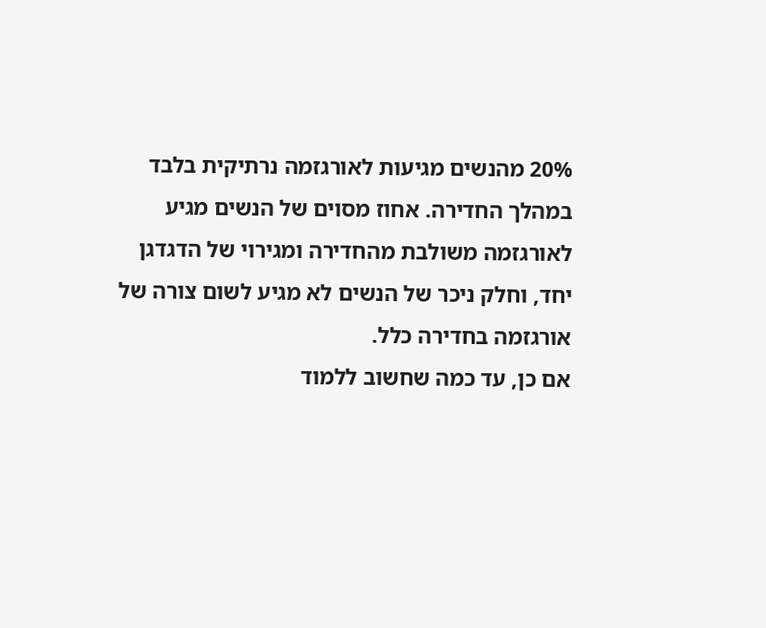20% מהנשים מגיעות לאורגזמה נרתיקית בלבד במהלך החדירה. אחוז מסוים של הנשים מגיע לאורגזמה משולבת מהחדירה ומגירוי של הדגדגן יחד, וחלק ניכר של הנשים לא מגיע לשום צורה של אורגזמה בחדירה כלל.
אם כן, עד כמה שחשוב ללמוד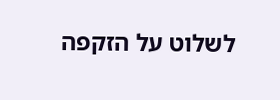לשלוט על הזקפה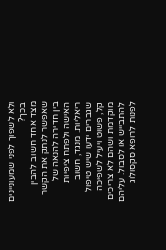ולא לשפוך לפני שמעוניינים בכך?
מצד אחד חשוב להבין שאפשר לנתק את הקשר בין חדירה להנאה של האישה ולפתח ציפיות ריאליות. מנגד, חשוב שגברים ידעו שיש טיפול קל, פשוט ויעיל לשפיכה מוקדמת ושהם לא צריכים להתבייש או לסבול. עליהם לפנות לרופא סקסולוג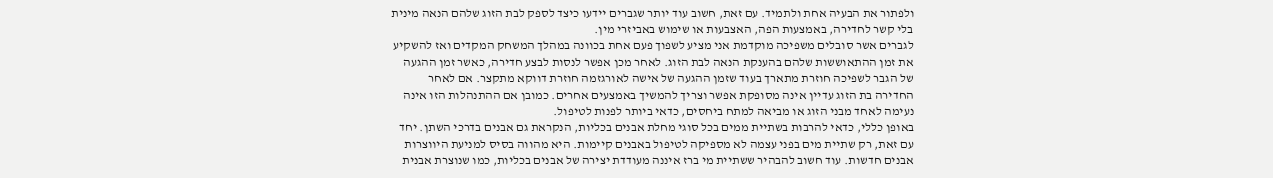ולפתור את הבעיה אחת ולתמיד. עם זאת, חשוב עוד יותר שגברים יידעו כיצד לספק לבת הזוג שלהם הנאה מינית בלי קשר לחדירה, באמצעות הפה, האצבעות או שימוש באביזרי מין.
לגברים אשר סובלים משפיכה מוקדמת אני מציע לשפוך פעם אחת בכוונה במהלך המשחק המקדים ואז להשקיע את זמן ההתאוששות שלהם בהענקת הנאה לבת הזוג. לאחר מכן אפשר לנסות לבצע חדירה, כאשר זמן ההגעה של הגבר לשפיכה חוזרת מתארך בעוד שזמן ההגעה של אישה לאורגזמה חוזרת דווקא מתקצר. אם לאחר החדירה בת הזוג עדיין אינה מסופקת אפשר וצריך להמשיך באמצעים אחרים. כמובן אם ההתנהלות הזו אינה נעימה לאחד מבני הזוג או מביאה למתח ביחסים, כדאי ביותר לפנות לטיפול.
באופן כללי, כדאי להרבות בשתיית ממים בכל סוגי מחלת אבנים בכליות, הנקראת גם אבנים בדרכי השתן. יחד עם זאת, רק שתיית מים בפני עצמה לא מספיקה לטיפול באבנים קיימות. היא מהווה בסיס למניעת היווצרות אבנים חדשות. עוד חשוב להבהיר ששתיית מי ברז איננה מעודדת יצירה של אבנים בכליות, כמו שנוצרת אבנית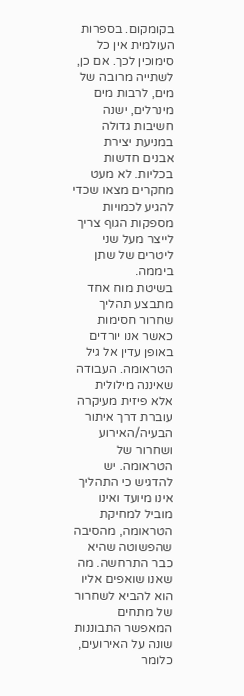בקומקום. בספרות העולמית אין כל סימוכין לכך. אם כן, לשתייה מרובה של מים, לרבות מים מינרלים, ישנה חשיבות גדולה במניעת יצירת אבנים חדשות בכליות. לא מעט מחקרים מצאו שכדי להגיע לכמויות מספקות הגוף צריך לייצר מעל שני ליטרים של שתן ביממה.
בשיטת מוח אחד מתבצע תהליך שחרור חסימות כאשר אנו יורדים באופן עדין אל גיל הטראומה. העבודה שאיננה מילולית אלא פיזית מעיקרה עוברת דרך איתור הבעיה/האירוע ושחרור של הטראומה. יש להדגיש כי התהליך אינו מיועד ואינו מוביל למחיקת הטראומה, מהסיבה שהפשוטה שהיא כבר התרחשה. מה שאנו שואפים אליו הוא להביא לשחרור של מתחים המאפשר התבוננות שונה על האירועים, כלומר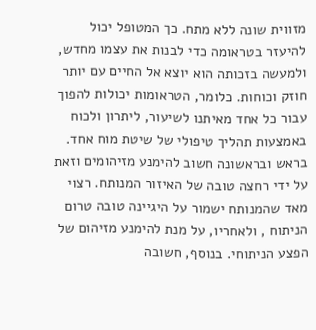מזווית שונה ללא מתח. כך המטופל יכול להיעזר בטראומה כדי לבנות את עצמו מחדש, ולמעשה בזכותה הוא יוצא אל החיים עם יותר חוזק וכוחות. כלומר, הטראומות יכולות להפוך עבור כל אחד מאיתנו לשיעור, ליתרון ולכוח באמצעות תהליך טיפולי של שיטת מוח אחד.
בראש ובראשונה חשוב להימנע מזיהומים וזאת על ידי רחצה טובה של האיזור המנותח. רצוי מאד שהמנותח ישמור על היגיינה טובה טרום הניתוח , ולאחריו, על מנת להימנע מזיהום של הפצע הניתוחי. בנוסף, חשובה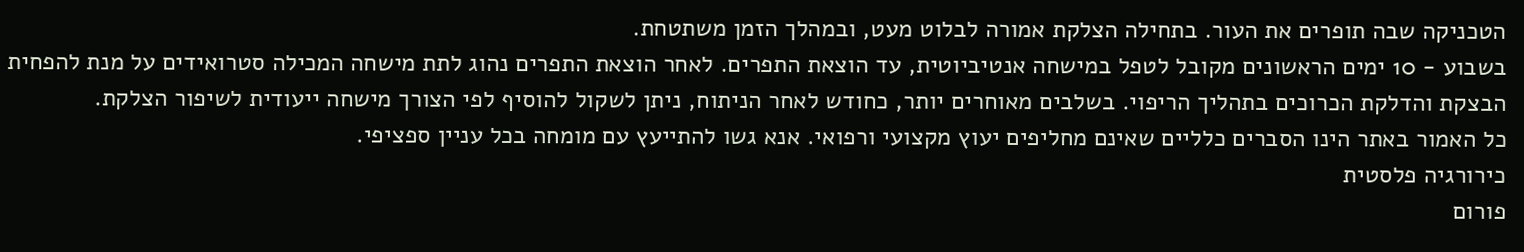הטכניקה שבה תופרים את העור. בתחילה הצלקת אמורה לבלוט מעט, ובמהלך הזמן משתטחת.
בשבוע - 10 ימים הראשונים מקובל לטפל במישחה אנטיביוטית, עד הוצאת התפרים. לאחר הוצאת התפרים נהוג לתת מישחה המכילה סטרואידים על מנת להפחית הבצקת והדלקת הכרוכים בתהליך הריפוי. בשלבים מאוחרים יותר, כחודש לאחר הניתוח, ניתן לשקול להוסיף לפי הצורך מישחה ייעודית לשיפור הצלקת.
כל האמור באתר הינו הסברים כלליים שאינם מחליפים יעוץ מקצועי ורפואי. אנא גשו להתייעץ עם מומחה בכל עניין ספציפי.
כירורגיה פלסטית
פורום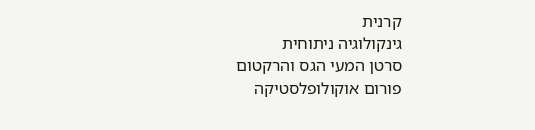קרנית
גינקולוגיה ניתוחית
סרטן המעי הגס והרקטום
פורום אוקולופלסטיקה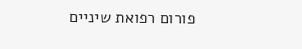פורום רפואת שיניים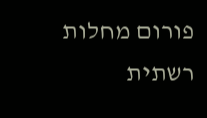פורום מחלות רשתית